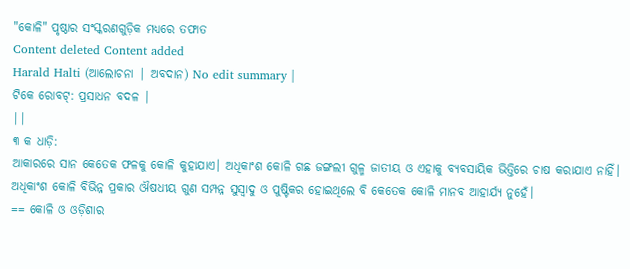"କୋଳି" ପୃଷ୍ଠାର ସଂସ୍କରଣଗୁଡ଼ିକ ମଧ୍ୟରେ ତଫାତ
Content deleted Content added
Harald Halti (ଆଲୋଚନା | ଅବଦାନ) No edit summary |
ଟିକେ ରୋବଟ୍: ପ୍ରସାଧନ ବଦଳ |
||
୩ କ ଧାଡ଼ି:
ଆକାରରେ ସାନ କେତେକ ଫଳକୁ କୋଳି କୁହାଯାଏ। ଅଧିକାଂଶ କୋଳି ଗଛ ଜଙ୍ଗଲୀ ଗୁଳ୍ମ ଜାତୀୟ ଓ ଏହାକୁ ବ୍ୟବସାୟିକ ଭିତ୍ତିରେ ଚାଷ କରାଯାଏ ନାହିଁ। ଅଧିକାଂଶ କୋଳି ବିଭିନ୍ନ ପ୍ରକାର ଔଷଧୀୟ ଗୁଣ ସମ୍ପନ୍ନ ସୁସ୍ୱାଦୁ ଓ ପୁଷ୍ଟିକର ହୋଇଥିଲେ ବି କେତେକ କୋଳି ମାନବ ଆହାର୍ଯ୍ୟ ନୁହେଁ।
== କୋଳି ଓ ଓଡ଼ିଶାର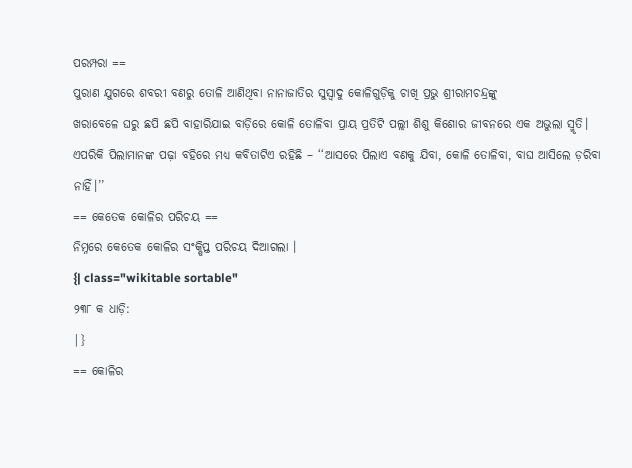ପରମ୍ପରା ==
ପୁରାଣ ଯୁଗରେ ଶବରୀ ବଣରୁ ତୋଳି ଆଣିଥିବା ନାନାଜାତିର ସୁସ୍ୱାଦୁ କୋଳିଗୁଡ଼ିକୁ ଚାଖି ପ୍ରଭୁ ଶ୍ରୀରାମଚନ୍ଦ୍ରଙ୍କୁ
ଖରାବେଳେ ଘରୁ ଛପି ଛପି ବାହାରିଯାଇ ବାଡ଼ିରେ କୋଳି ତୋଳିବା ପ୍ରାୟ ପ୍ରତିଟି ପଲ୍ଲୀ ଶିଶୁ କିଶୋର ଜୀବନରେ ଏକ ଅଭୁଲା ସ୍ମୃତି। ଏପରିକି ପିଲାମାନଙ୍କ ପଢ଼ା ବହିରେ ମଧ୍ୟ କବିତାଟିଏ ରହିଛି – ‘‘ଆସରେ ପିଲାଏ ବଣକୁ ଯିବା, କୋଳି ତୋଳିବା, ବାଘ ଆସିଲେ ଡ଼ରିବା ନାହିଁ।’’
== କେତେକ କୋଳିର ପରିଚୟ ==
ନିମ୍ନରେ କେତେକ କୋଳିର ସଂକ୍ଷିପ୍ତ ପରିଚୟ ଦିଆଗଲା ।
{| class="wikitable sortable"
୨୩୮ କ ଧାଡ଼ି:
|}
== କୋଳିର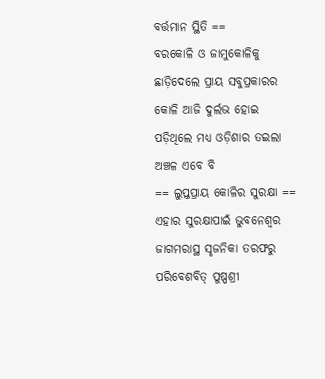ବର୍ତ୍ତମାନ ସ୍ଥିତି ==
ବରକୋଳି ଓ ଜାମୁକୋଳିକୁ ଛାଡ଼ିଦେଲେ ପ୍ରାୟ ସବୁପ୍ରକାରର କୋଳି ଆଜି ଦୁର୍ଲଭ ହୋଇ ପଡ଼ିଥିଲେ ମଧ୍ୟ ଓଡ଼ିଶାର ତଇଲା ଅଞ୍ଚଳ ଏବେ ବି
== ଲୁପ୍ତପ୍ରାୟ କୋଳିର ସୁରକ୍ଷା ==
ଏହାର ସୁରକ୍ଷାପାଇଁ ଭୁବନେଶ୍ୱର ଜାଗମରାସ୍ଥ ସୃଜନିକା ତରଫରୁ ପରିବେଶବିତ୍ ପୁଷ୍ପଶ୍ରୀ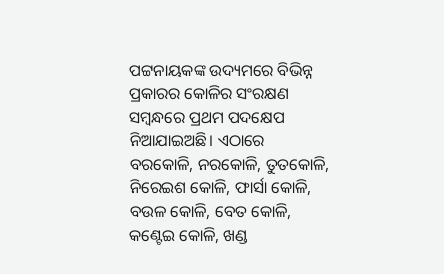ପଟ୍ଟନାୟକଙ୍କ ଉଦ୍ୟମରେ ବିଭିନ୍ନ ପ୍ରକାରର କୋଳିର ସଂରକ୍ଷଣ ସମ୍ବନ୍ଧରେ ପ୍ରଥମ ପଦକ୍ଷେପ ନିଆଯାଇଅଛି। ଏଠାରେ ବରକୋଳି, ନରକୋଳି, ତୁତକୋଳି, ନିରେଇଶ କୋଳି, ଫାର୍ସା କୋଳି, ବଉଳ କୋଳି, ବେତ କୋଳି, କଣ୍ଟେଇ କୋଳି, ଖଣ୍ଡ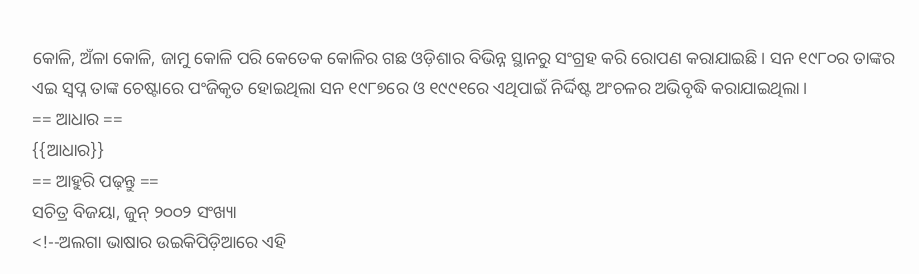କୋଳି, ଅଁଳା କୋଳି, ଜାମୁ କୋଳି ପରି କେତେକ କୋଳିର ଗଛ ଓଡ଼ିଶାର ବିଭିନ୍ନ ସ୍ଥାନରୁ ସଂଗ୍ରହ କରି ରୋପଣ କରାଯାଇଛି। ସନ ୧୯୮୦ର ତାଙ୍କର ଏଇ ସ୍ୱପ୍ନ ତାଙ୍କ ଚେଷ୍ଟାରେ ପଂଜିକୃତ ହୋଇଥିଲା ସନ ୧୯୮୭ରେ ଓ ୧୯୯୧ରେ ଏଥିପାଇଁ ନିର୍ଦ୍ଦିଷ୍ଟ ଅଂଚଳର ଅଭିବୃଦ୍ଧି କରାଯାଇଥିଲା।
== ଆଧାର ==
{{ଆଧାର}}
== ଆହୁରି ପଢ଼ନ୍ତୁ ==
ସଚିତ୍ର ବିଜୟା, ଜୁନ୍ ୨୦୦୨ ସଂଖ୍ୟା
<!--ଅଲଗା ଭାଷାର ଉଇକିପିଡ଼ିଆରେ ଏହି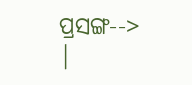ପ୍ରସଙ୍ଗ-->
|